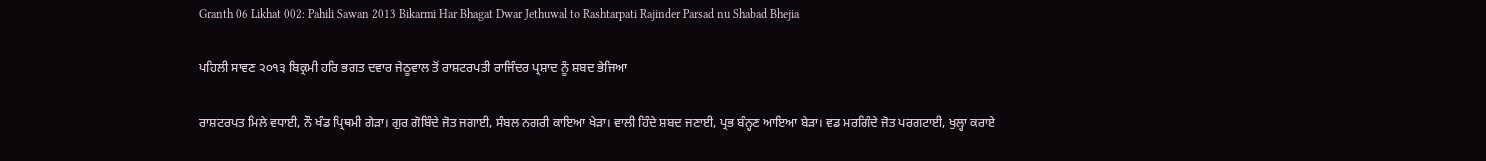Granth 06 Likhat 002: Pahili Sawan 2013 Bikarmi Har Bhagat Dwar Jethuwal to Rashtarpati Rajinder Parsad nu Shabad Bhejia

ਪਹਿਲੀ ਸਾਵਣ ੨੦੧੩ ਬਿਕ੍ਰਮੀ ਹਰਿ ਭਗਤ ਦਵਾਰ ਜੇਠੂਵਾਲ ਤੋਂ ਰਾਸ਼ਟਰਪਤੀ ਰਾਜਿੰਦਰ ਪ੍ਰਸ਼ਾਦ ਨੂੰ ਸ਼ਬਦ ਭੇਜਿਆ

ਰਾਸ਼ਟਰਪਤ ਮਿਲੇ ਵਧਾਈ, ਨੌ ਖੰਡ ਪ੍ਰਿਥਮੀ ਗੇੜਾ। ਗੁਰ ਗੋਬਿੰਦੇ ਜੋਤ ਜਗਾਈ, ਸੰਬਲ ਨਗਰੀ ਕਾਇਆ ਖੇੜਾ। ਵਾਲੀ ਹਿੰਦੇ ਸ਼ਬਦ ਜਣਾਈ, ਪ੍ਰਭ ਬੰਨ੍ਹਣ ਆਇਆ ਬੇੜਾ। ਵਡ ਮਰਗਿੰਦੇ ਜੋਤ ਪਰਗਟਾਈ, ਖੁਲ੍ਹਾ ਕਰਾਏ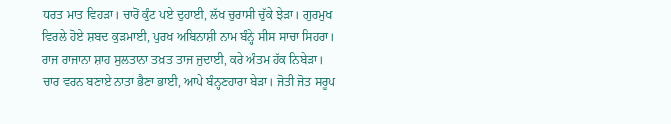ਧਰਤ ਮਾਤ ਵਿਹੜਾ। ਚਾਰੋਂ ਕੁੰਟ ਪਏ ਦੁਹਾਈ, ਲੱਖ ਚੁਰਾਸੀ ਚੁੱਕੇ ਝੇੜਾ। ਗੁਰਮੁਖ ਵਿਰਲੇ ਹੋਏ ਸ਼ਬਦ ਕੁੜਮਾਈ, ਪੁਰਖ ਅਬਿਨਾਸ਼ੀ ਨਾਮ ਬੰਨ੍ਹੇ ਸੀਸ ਸਾਚਾ ਸਿਹਰਾ। ਰਾਜ ਰਾਜਾਨਾ ਸ਼ਾਹ ਸੁਲਤਾਨਾ ਤਖ਼ਤ ਤਾਜ ਜੁਦਾਈ, ਕਰੇ ਅੰਤਮ ਹੱਕ ਨਿਬੇੜਾ। ਚਾਰ ਵਰਨ ਬਣਾਏ ਨਾਤਾ ਭੈਣਾ ਭਾਈ, ਆਪੇ ਬੰਨ੍ਹਣਹਾਰਾ ਬੇੜਾ। ਜੋਤੀ ਜੋਤ ਸਰੂਪ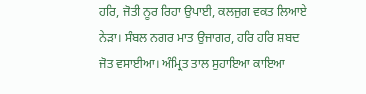ਹਰਿ, ਜੋਤੀ ਨੂਰ ਰਿਹਾ ਉਪਾਈ, ਕਲਜੁਗ ਵਕਤ ਲਿਆਏ ਨੇੜਾ। ਸੰਬਲ ਨਗਰ ਮਾਤ ਉਜਾਗਰ, ਹਰਿ ਹਰਿ ਸ਼ਬਦ ਜੋਤ ਵਸਾਈਆ। ਅੰਮ੍ਰਿਤ ਤਾਲ ਸੁਹਾਇਆ ਕਾਇਆ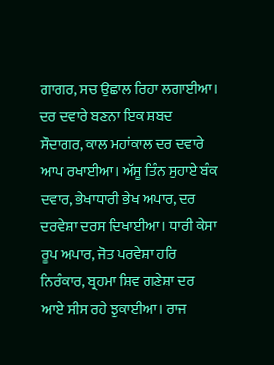ਗਾਗਰ, ਸਚ ਉਛਾਲ ਰਿਹਾ ਲਗਾਈਆ। ਦਰ ਦਵਾਰੇ ਬਣਨਾ ਇਕ ਸ਼ਬਦ ਸੌਦਾਗਰ, ਕਾਲ ਮਹਾਂਕਾਲ ਦਰ ਦਵਾਰੇ ਆਪ ਰਖਾਈਆ। ਅੱਸੂ ਤਿੰਨ ਸੁਹਾਏ ਬੰਕ ਦਵਾਰ, ਭੇਖਾਧਾਰੀ ਭੇਖ ਅਪਾਰ, ਦਰ ਦਰਵੇਸ਼ਾ ਦਰਸ ਦਿਖਾਈਆ। ਧਾਰੀ ਕੇਸਾ ਰੂਪ ਅਪਾਰ, ਜੋਤ ਪਰਵੇਸ਼ਾ ਹਰਿ ਨਿਰੰਕਾਰ, ਬ੍ਰਹਮਾ ਸ਼ਿਵ ਗਣੇਸ਼ਾ ਦਰ ਆਏ ਸੀਸ ਰਹੇ ਝੁਕਾਈਆ। ਰਾਜ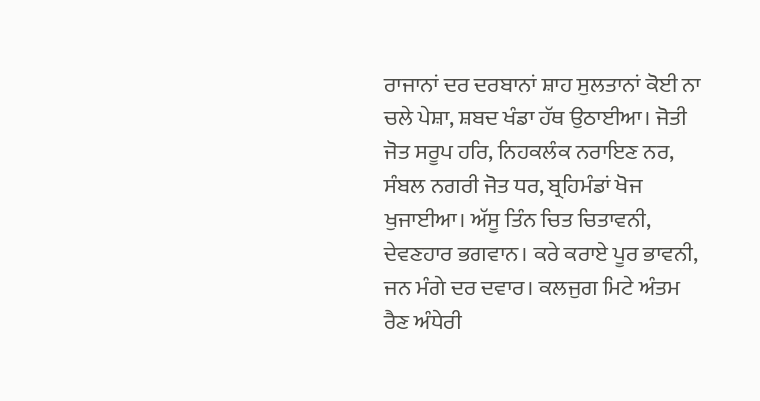ਰਾਜਾਨਾਂ ਦਰ ਦਰਬਾਨਾਂ ਸ਼ਾਹ ਸੁਲਤਾਨਾਂ ਕੋਈ ਨਾ ਚਲੇ ਪੇਸ਼ਾ, ਸ਼ਬਦ ਖੰਡਾ ਹੱਥ ਉਠਾਈਆ। ਜੋਤੀ ਜੋਤ ਸਰੂਪ ਹਰਿ, ਨਿਹਕਲੰਕ ਨਰਾਇਣ ਨਰ, ਸੰਬਲ ਨਗਰੀ ਜੋਤ ਧਰ, ਬ੍ਰਹਿਮੰਡਾਂ ਖੋਜ ਖੁਜਾਈਆ। ਅੱਸੂ ਤਿੰਨ ਚਿਤ ਚਿਤਾਵਨੀ, ਦੇਵਣਹਾਰ ਭਗਵਾਨ। ਕਰੇ ਕਰਾਏ ਪੂਰ ਭਾਵਨੀ, ਜਨ ਮੰਗੇ ਦਰ ਦਵਾਰ। ਕਲਜੁਗ ਮਿਟੇ ਅੰਤਮ ਰੈਣ ਅੰਧੇਰੀ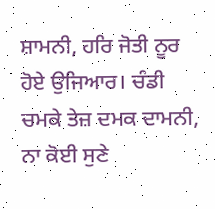ਸ਼ਾਮਨੀ, ਹਰਿ ਜੋਤੀ ਨੂਰ ਹੋਏ ਉਜਿਆਰ। ਚੰਡੀ ਚਮਕੇ ਤੇਜ਼ ਦਮਕ ਦਾਮਨੀ, ਨਾ ਕੋਈ ਸੁਣੇ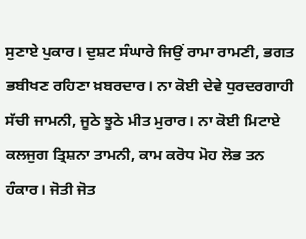ਸੁਣਾਏ ਪੁਕਾਰ। ਦੁਸ਼ਟ ਸੰਘਾਰੇ ਜਿਉਂ ਰਾਮਾ ਰਾਮਣੀ, ਭਗਤ ਭਬੀਖਣ ਰਹਿਣਾ ਖ਼ਬਰਦਾਰ। ਨਾ ਕੋਈ ਦੇਵੇ ਧੁਰਦਰਗਾਹੀ ਸੱਚੀ ਜਾਮਨੀ, ਜੂਠੇ ਝੂਠੇ ਮੀਤ ਮੁਰਾਰ। ਨਾ ਕੋਈ ਮਿਟਾਏ ਕਲਜੁਗ ਤ੍ਰਿਸ਼ਨਾ ਤਾਮਨੀ, ਕਾਮ ਕਰੋਧ ਮੋਹ ਲੋਭ ਤਨ ਹੰਕਾਰ। ਜੋਤੀ ਜੋਤ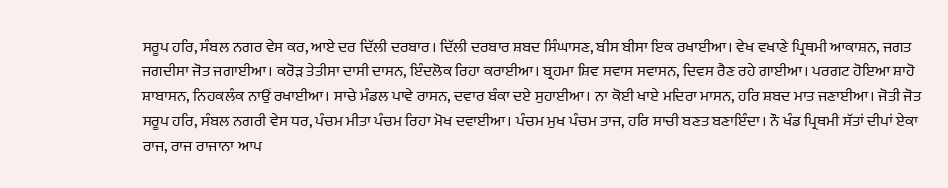ਸਰੂਪ ਹਰਿ, ਸੰਬਲ ਨਗਰ ਵੇਸ ਕਰ, ਆਏ ਦਰ ਦਿੱਲੀ ਦਰਬਾਰ। ਦਿੱਲੀ ਦਰਬਾਰ ਸ਼ਬਦ ਸਿੰਘਾਸਣ, ਬੀਸ ਬੀਸਾ ਇਕ ਰਖਾਈਆ। ਵੇਖ ਵਖਾਣੇ ਪ੍ਰਿਥਮੀ ਆਕਾਸ਼ਨ, ਜਗਤ ਜਗਦੀਸਾ ਜੋਤ ਜਗਾਈਆ। ਕਰੋੜ ਤੇਤੀਸਾ ਦਾਸੀ ਦਾਸਨ, ਇੰਦਲੋਕ ਰਿਹਾ ਕਰਾਈਆ। ਬ੍ਰਹਮਾ ਸ਼ਿਵ ਸਵਾਸ ਸਵਾਸਨ, ਦਿਵਸ ਰੈਣ ਰਹੇ ਗਾਈਆ। ਪਰਗਟ ਹੋਇਆ ਸ਼ਾਹੋ ਸ਼ਾਬਾਸਨ, ਨਿਹਕਲੰਕ ਨਾਉਂ ਰਖਾਈਆ। ਸਾਚੇ ਮੰਡਲ ਪਾਵੇ ਰਾਸਨ, ਦਵਾਰ ਬੰਕਾ ਦਏ ਸੁਹਾਈਆ। ਨਾ ਕੋਈ ਖਾਏ ਮਦਿਰਾ ਮਾਸਨ, ਹਰਿ ਸ਼ਬਦ ਮਾਤ ਜਣਾਈਆ। ਜੋਤੀ ਜੋਤ ਸਰੂਪ ਹਰਿ, ਸੰਬਲ ਨਗਰੀ ਵੇਸ ਧਰ, ਪੰਚਮ ਮੀਤਾ ਪੰਚਮ ਰਿਹਾ ਮੋਖ ਦਵਾਈਆ। ਪੰਚਮ ਮੁਖ ਪੰਚਮ ਤਾਜ, ਹਰਿ ਸਾਚੀ ਬਣਤ ਬਣਾਇੰਦਾ। ਨੌ ਖੰਡ ਪ੍ਰਿਥਮੀ ਸੱਤਾਂ ਦੀਪਾਂ ਏਕਾ ਰਾਜ, ਰਾਜ ਰਾਜਾਨਾ ਆਪ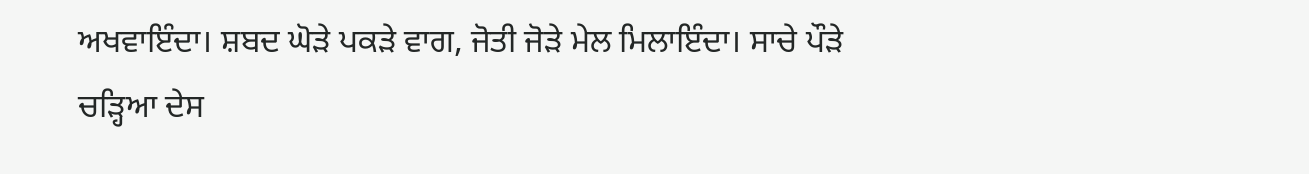ਅਖਵਾਇੰਦਾ। ਸ਼ਬਦ ਘੋੜੇ ਪਕੜੇ ਵਾਗ, ਜੋਤੀ ਜੋੜੇ ਮੇਲ ਮਿਲਾਇੰਦਾ। ਸਾਚੇ ਪੌੜੇ ਚੜ੍ਹਿਆ ਦੇਸ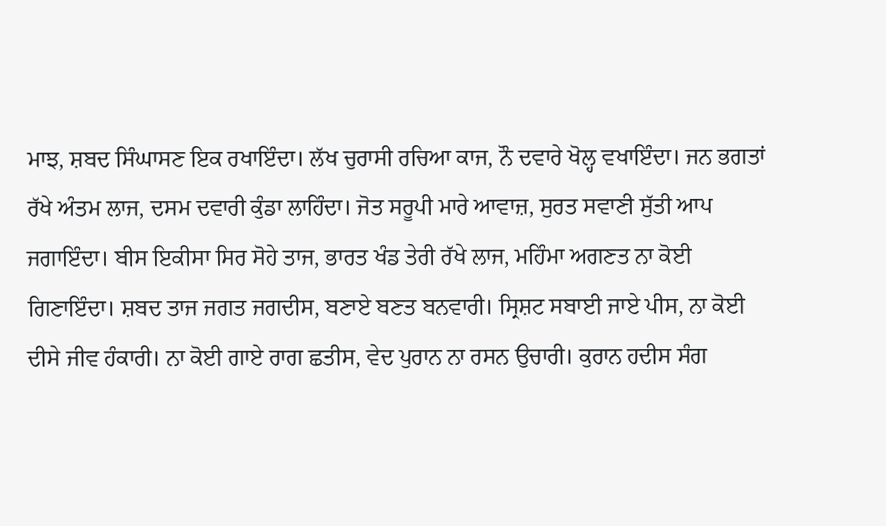ਮਾਝ, ਸ਼ਬਦ ਸਿੰਘਾਸਣ ਇਕ ਰਖਾਇੰਦਾ। ਲੱਖ ਚੁਰਾਸੀ ਰਚਿਆ ਕਾਜ, ਨੌ ਦਵਾਰੇ ਖੋਲ੍ਹ ਵਖਾਇੰਦਾ। ਜਨ ਭਗਤਾਂ ਰੱਖੇ ਅੰਤਮ ਲਾਜ, ਦਸਮ ਦਵਾਰੀ ਕੁੰਡਾ ਲਾਹਿੰਦਾ। ਜੋਤ ਸਰੂਪੀ ਮਾਰੇ ਆਵਾਜ਼, ਸੁਰਤ ਸਵਾਣੀ ਸੁੱਤੀ ਆਪ ਜਗਾਇੰਦਾ। ਬੀਸ ਇਕੀਸਾ ਸਿਰ ਸੋਹੇ ਤਾਜ, ਭਾਰਤ ਖੰਡ ਤੇਰੀ ਰੱਖੇ ਲਾਜ, ਮਹਿੰਮਾ ਅਗਣਤ ਨਾ ਕੋਈ ਗਿਣਾਇੰਦਾ। ਸ਼ਬਦ ਤਾਜ ਜਗਤ ਜਗਦੀਸ, ਬਣਾਏ ਬਣਤ ਬਨਵਾਰੀ। ਸ੍ਰਿਸ਼ਟ ਸਬਾਈ ਜਾਏ ਪੀਸ, ਨਾ ਕੋਈ ਦੀਸੇ ਜੀਵ ਹੰਕਾਰੀ। ਨਾ ਕੋਈ ਗਾਏ ਰਾਗ ਛਤੀਸ, ਵੇਦ ਪੁਰਾਨ ਨਾ ਰਸਨ ਉਚਾਰੀ। ਕੁਰਾਨ ਹਦੀਸ ਸੰਗ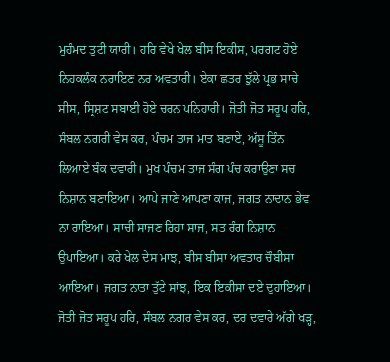ਮੁਹੰਮਦ ਤੁਟੀ ਯਾਰੀ। ਹਰਿ ਵੇਖੇ ਖੇਲ ਬੀਸ ਇਕੀਸ, ਪਰਗਟ ਹੋਏ ਨਿਹਕਲੰਕ ਨਰਾਇਣ ਨਰ ਅਵਤਾਰੀ। ਏਕਾ ਛਤਰ ਝੁੱਲੇ ਪ੍ਰਭ ਸਾਚੇ ਸੀਸ, ਸ੍ਰਿਸ਼ਟ ਸਬਾਈ ਹੋਏ ਚਰਨ ਪਨਿਹਾਰੀ। ਜੋਤੀ ਜੋਤ ਸਰੂਪ ਹਰਿ, ਸੰਬਲ ਨਗਰੀ ਵੇਸ ਕਰ, ਪੰਚਮ ਤਾਜ ਮਾਤ ਬਣਾਏ, ਅੱਸੂ ਤਿੰਨ ਲਿਆਏ ਬੰਕ ਦਵਾਰੀ। ਮੁਖ ਪੰਚਮ ਤਾਜ ਸੰਗ ਪੰਚ ਕਰਾਉਣਾ ਸਚ ਨਿਸ਼ਾਨ ਬਣਾਇਆ। ਆਪੇ ਜਾਣੇ ਆਪਣਾ ਕਾਜ, ਜਗਤ ਨਾਦਾਨ ਭੇਵ ਨਾ ਰਾਇਆ। ਸਾਚੀ ਸਾਜਣ ਰਿਹਾ ਸਾਜ, ਸਤ ਰੰਗ ਨਿਸ਼ਾਨ ਉਪਾਇਆ। ਕਰੇ ਖੇਲ ਦੇਸ ਮਾਝ, ਬੀਸ ਬੀਸਾ ਅਵਤਾਰ ਚੌਬੀਸਾ ਆਇਆ। ਜਗਤ ਨਾਤਾ ਤੁੱਟੇ ਸਾਂਝ, ਇਕ ਇਕੀਸਾ ਦਏ ਦੁਹਾਇਆ। ਜੋਤੀ ਜੋਤ ਸਰੂਪ ਹਰਿ, ਸੰਬਲ ਨਗਰ ਵੇਸ ਕਰ, ਦਰ ਦਵਾਰੇ ਅੱਗੇ ਖੜ੍ਹ,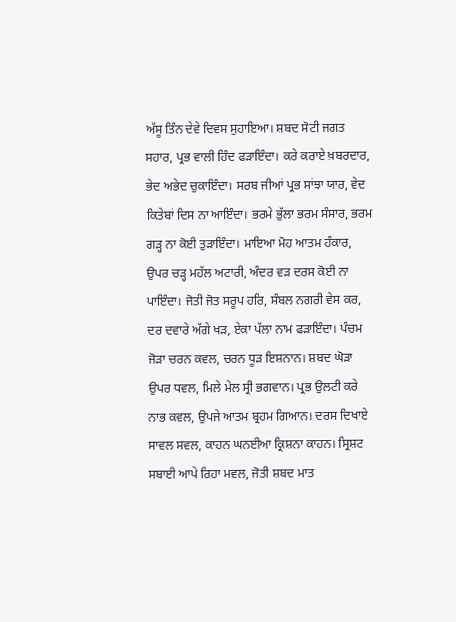ਅੱਸੂ ਤਿੰਨ ਦੇਵੇ ਦਿਵਸ ਸੁਹਾਇਆ। ਸ਼ਬਦ ਸੋਟੀ ਜਗਤ ਸਹਾਰ, ਪ੍ਰਭ ਵਾਲੀ ਹਿੰਦ ਫੜਾਇੰਦਾ। ਕਰੇ ਕਰਾਏ ਖ਼ਬਰਦਾਰ, ਭੇਦ ਅਭੇਦ ਚੁਕਾਇੰਦਾ। ਸਰਬ ਜੀਆਂ ਪ੍ਰਭ ਸਾਂਝਾ ਯਾਰ, ਵੇਦ ਕਿਤੇਬਾਂ ਦਿਸ ਨਾ ਆਇੰਦਾ। ਭਰਮੇ ਭੁੱਲਾ ਭਰਮ ਸੰਸਾਰ, ਭਰਮ ਗੜ੍ਹ ਨਾ ਕੋਈ ਤੁੜਾਇੰਦਾ। ਮਾਇਆ ਮੋਹ ਆਤਮ ਹੰਕਾਰ, ਉਪਰ ਚੜ੍ਹ ਮਹੱਲ ਅਟਾਰੀ, ਅੰਦਰ ਵੜ ਦਰਸ ਕੋਈ ਨਾ ਪਾਇੰਦਾ। ਜੋਤੀ ਜੋਤ ਸਰੂਪ ਹਰਿ, ਸੰਬਲ ਨਗਰੀ ਵੇਸ ਕਰ, ਦਰ ਦਵਾਰੇ ਅੱਗੇ ਖੜ, ਏਕਾ ਪੱਲਾ ਨਾਮ ਫੜਾਇੰਦਾ। ਪੰਚਮ ਜੋੜਾ ਚਰਨ ਕਵਲ, ਚਰਨ ਧੂੜ ਇਸ਼ਨਾਨ। ਸ਼ਬਦ ਘੋੜਾ ਉਪਰ ਧਵਲ, ਮਿਲੇ ਮੇਲ ਸ੍ਰੀ ਭਗਵਾਨ। ਪ੍ਰਭ ਉਲਟੀ ਕਰੇ ਨਾਭ ਕਵਲ, ਉਪਜੇ ਆਤਮ ਬ੍ਰਹਮ ਗਿਆਨ। ਦਰਸ ਦਿਖਾਏ ਸਾਵਲ ਸਵਲ, ਕਾਹਨ ਘਨਈਆ ਕ੍ਰਿਸ਼ਨਾ ਕਾਹਨ। ਸ੍ਰਿਸ਼ਟ ਸਬਾਈ ਆਪੇ ਰਿਹਾ ਮਵਲ, ਜੋਤੀ ਸ਼ਬਦ ਮਾਤ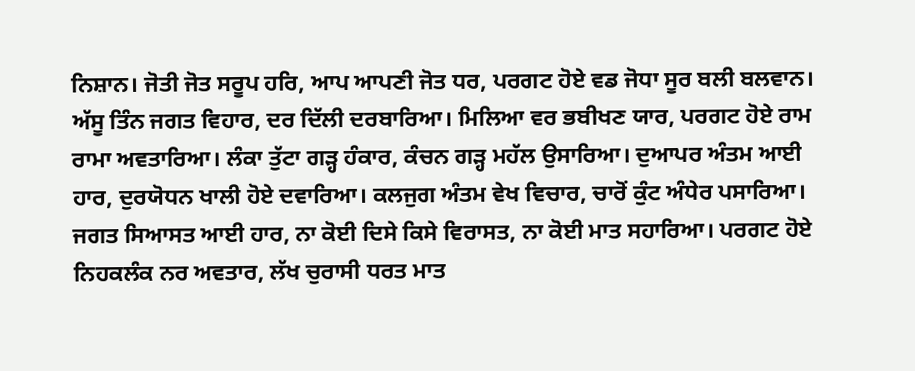ਨਿਸ਼ਾਨ। ਜੋਤੀ ਜੋਤ ਸਰੂਪ ਹਰਿ, ਆਪ ਆਪਣੀ ਜੋਤ ਧਰ, ਪਰਗਟ ਹੋਏ ਵਡ ਜੋਧਾ ਸੂਰ ਬਲੀ ਬਲਵਾਨ। ਅੱਸੂ ਤਿੰਨ ਜਗਤ ਵਿਹਾਰ, ਦਰ ਦਿੱਲੀ ਦਰਬਾਰਿਆ। ਮਿਲਿਆ ਵਰ ਭਬੀਖਣ ਯਾਰ, ਪਰਗਟ ਹੋਏ ਰਾਮ ਰਾਮਾ ਅਵਤਾਰਿਆ। ਲੰਕਾ ਤੁੱਟਾ ਗੜ੍ਹ ਹੰਕਾਰ, ਕੰਚਨ ਗੜ੍ਹ ਮਹੱਲ ਉਸਾਰਿਆ। ਦੁਆਪਰ ਅੰਤਮ ਆਈ ਹਾਰ, ਦੁਰਯੋਧਨ ਖਾਲੀ ਹੋਏ ਦਵਾਰਿਆ। ਕਲਜੁਗ ਅੰਤਮ ਵੇਖ ਵਿਚਾਰ, ਚਾਰੋਂ ਕੁੰਟ ਅੰਧੇਰ ਪਸਾਰਿਆ। ਜਗਤ ਸਿਆਸਤ ਆਈ ਹਾਰ, ਨਾ ਕੋਈ ਦਿਸੇ ਕਿਸੇ ਵਿਰਾਸਤ, ਨਾ ਕੋਈ ਮਾਤ ਸਹਾਰਿਆ। ਪਰਗਟ ਹੋਏ ਨਿਹਕਲੰਕ ਨਰ ਅਵਤਾਰ, ਲੱਖ ਚੁਰਾਸੀ ਧਰਤ ਮਾਤ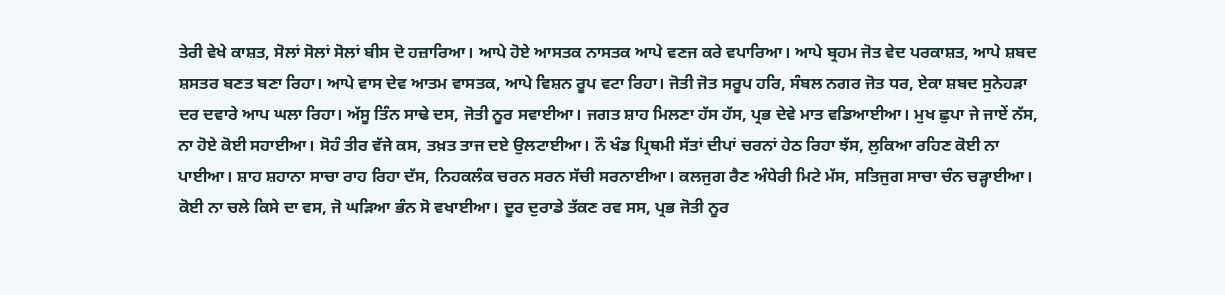ਤੇਰੀ ਵੇਖੇ ਕਾਸ਼ਤ, ਸੋਲਾਂ ਸੋਲਾਂ ਸੋਲਾਂ ਬੀਸ ਦੋ ਹਜ਼ਾਰਿਆ। ਆਪੇ ਹੋਏ ਆਸਤਕ ਨਾਸਤਕ ਆਪੇ ਵਣਜ ਕਰੇ ਵਪਾਰਿਆ। ਆਪੇ ਬ੍ਰਹਮ ਜੋਤ ਵੇਦ ਪਰਕਾਸ਼ਤ, ਆਪੇ ਸ਼ਬਦ ਸ਼ਸਤਰ ਬਣਤ ਬਣਾ ਰਿਹਾ। ਆਪੇ ਵਾਸ ਦੇਵ ਆਤਮ ਵਾਸਤਕ, ਆਪੇ ਵਿਸ਼ਨ ਰੂਪ ਵਟਾ ਰਿਹਾ। ਜੋਤੀ ਜੋਤ ਸਰੂਪ ਹਰਿ, ਸੰਬਲ ਨਗਰ ਜੋਤ ਧਰ, ਏਕਾ ਸ਼ਬਦ ਸੁਨੇਹੜਾ ਦਰ ਦਵਾਰੇ ਆਪ ਘਲਾ ਰਿਹਾ। ਅੱਸੂ ਤਿੰਨ ਸਾਢੇ ਦਸ, ਜੋਤੀ ਨੂਰ ਸਵਾਈਆ। ਜਗਤ ਸ਼ਾਹ ਮਿਲਣਾ ਹੱਸ ਹੱਸ, ਪ੍ਰਭ ਦੇਵੇ ਮਾਤ ਵਡਿਆਈਆ। ਮੁਖ ਛੁਪਾ ਜੇ ਜਾਏਂ ਨੱਸ, ਨਾ ਹੋਏ ਕੋਈ ਸਹਾਈਆ। ਸੋਹੰ ਤੀਰ ਵੱਜੇ ਕਸ, ਤਖ਼ਤ ਤਾਜ ਦਏ ਉਲਟਾਈਆ। ਨੌ ਖੰਡ ਪ੍ਰਿਥਮੀ ਸੱਤਾਂ ਦੀਪਾਂ ਚਰਨਾਂ ਹੇਠ ਰਿਹਾ ਝੱਸ, ਲੁਕਿਆ ਰਹਿਣ ਕੋਈ ਨਾ ਪਾਈਆ। ਸ਼ਾਹ ਸ਼ਹਾਨਾ ਸਾਚਾ ਰਾਹ ਰਿਹਾ ਦੱਸ, ਨਿਹਕਲੰਕ ਚਰਨ ਸਰਨ ਸੱਚੀ ਸਰਨਾਈਆ। ਕਲਜੁਗ ਰੈਣ ਅੰਧੇਰੀ ਮਿਟੇ ਮੱਸ, ਸਤਿਜੁਗ ਸਾਚਾ ਚੰਨ ਚੜ੍ਹਾਈਆ। ਕੋਈ ਨਾ ਚਲੇ ਕਿਸੇ ਦਾ ਵਸ, ਜੋ ਘੜਿਆ ਭੰਨ ਸੋ ਵਖਾਈਆ। ਦੂਰ ਦੁਰਾਡੇ ਤੱਕਣ ਰਵ ਸਸ, ਪ੍ਰਭ ਜੋਤੀ ਨੂਰ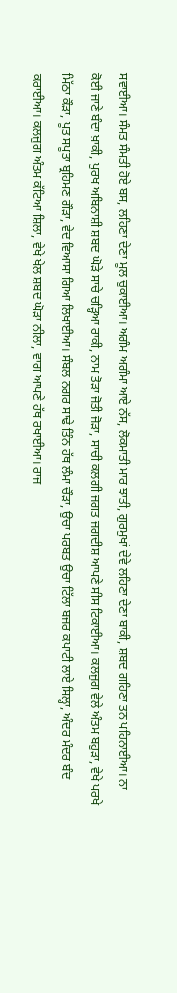ਸਵਾਈਆ। ਸੰਮਤ ਸੰਮਤੀ ਹੋਏ ਬਸ, ਲਹਿਣਾ ਦੇਣਾ ਮੂਲ ਚੁਕਾਈਆ। ਅਗੰਮ ਅਗੰਮਾ ਆਏ ਨੱਸ, ਲੋਕਮਾਤੀ ਮਾਰ ਝਾਤੀ, ਗੁਰਮੁਖਾਂ ਦੇਵੇ ਲਹਿਣਾ ਦੇਣਾ ਬਾਕੀ, ਸ਼ਬਦ ਗਹਿਣਾ ਤਨ ਪਹਿਨਾਈਆ। ਨਾ ਕੋਈ ਜਾਣੇ ਬੰਦਾ ਖ਼ਾਕੀ, ਪੁਰਖ ਅਬਿਨਾਸ਼ੀ ਸ਼ਬਦ ਘੋੜੇ ਸਾਚੇ ਚੜ੍ਹਿਆ ਰਾਕੀ, ਨਾਮ ਤੋੜਾ ਜੋਤੀ ਜੋੜਾ, ਸਾਚੀ ਕਲਗੀ ਜਗਤ ਜਗਦੀਸ਼ ਆਪਣੇ ਸੀਸ ਟਿਕਾਈਆ। ਕਲਜੁਗ ਵੇਲੇ ਅੰਤਮ ਬਹੁੜਾ, ਵੇਖੇ ਪਰਖੇ ਮਿੱਠਾ ਕੌੜਾ, ਪੂਤ ਸਪੂਤਾ ਬ੍ਰਹਿਮਣ ਗੌੜਾ, ਵੇਦ ਵਿਆਸਾ ਗਿਆ ਲਿਖਾਈਆ। ਸੰਬਲ ਨਗਰ ਸਾਢੇ ਤਿੰਨ ਹੱਥ ਲੰਮਾ ਚੌੜਾ, ਉਚਾ ਪਰਬਤ ਉਚਾ ਟਿੱਲਾ ਬਜਰ ਕਪਾਟੀ ਲਾਏ ਸਿਲ੍ਹਾ, ਅੰਦਰ ਮੰਦਰ ਬੰਦ ਕਰਾਈਆ। ਕਲਜੁਗ ਅੰਤਮ ਕੱਟਿਆ ਸ਼ਿਲਾ, ਵੇਖੇ ਖੇਲ ਸ਼ਬਦ ਘੋੜਾ ਨੀਲਾ, ਵਾਗ ਆਪਣੇ ਹੱਥ ਰਖਾਈਆ। ਰਾਜ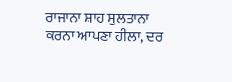ਰਾਜਾਨਾ ਸ਼ਾਹ ਸੁਲਤਾਨਾ ਕਰਨਾ ਆਪਣਾ ਹੀਲਾ, ਦਰ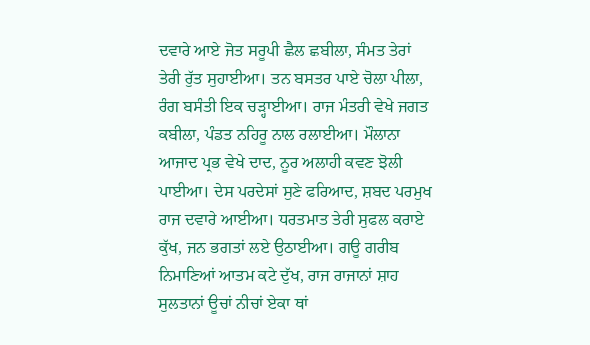ਦਵਾਰੇ ਆਏ ਜੋਤ ਸਰੂਪੀ ਛੈਲ ਛਬੀਲਾ, ਸੰਮਤ ਤੇਰਾਂ ਤੇਰੀ ਰੁੱਤ ਸੁਹਾਈਆ। ਤਨ ਬਸਤਰ ਪਾਏ ਚੋਲਾ ਪੀਲਾ, ਰੰਗ ਬਸੰਤੀ ਇਕ ਚੜ੍ਹਾਈਆ। ਰਾਜ ਮੰਤਰੀ ਵੇਖੇ ਜਗਤ ਕਬੀਲਾ, ਪੰਡਤ ਨਹਿਰੂ ਨਾਲ ਰਲਾਈਆ। ਮੌਲਾਨਾ ਆਜਾਦ ਪ੍ਰਭ ਵੇਖੇ ਦਾਦ, ਨੂਰ ਅਲਾਹੀ ਕਵਣ ਝੋਲੀ ਪਾਈਆ। ਦੇਸ ਪਰਦੇਸਾਂ ਸੁਣੇ ਫਰਿਆਦ, ਸ਼ਬਦ ਪਰਮੁਖ ਰਾਜ ਦਵਾਰੇ ਆਈਆ। ਧਰਤਮਾਤ ਤੇਰੀ ਸੁਫਲ ਕਰਾਏ ਕੁੱਖ, ਜਨ ਭਗਤਾਂ ਲਏ ਉਠਾਈਆ। ਗਊ ਗਰੀਬ ਨਿਮਾਣਿਆਂ ਆਤਮ ਕਟੇ ਦੁੱਖ, ਰਾਜ ਰਾਜਾਨਾਂ ਸ਼ਾਹ ਸੁਲਤਾਨਾਂ ਊਚਾਂ ਨੀਚਾਂ ਏਕਾ ਥਾਂ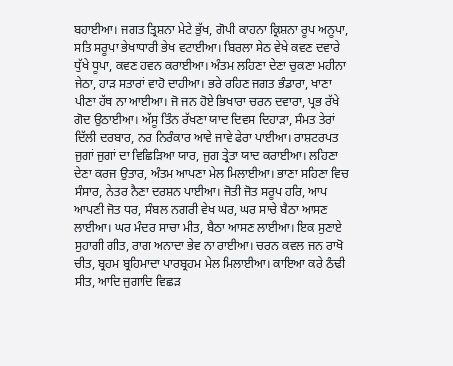ਬਹਾਈਆ। ਜਗਤ ਤ੍ਰਿਸ਼ਨਾ ਮੇਟੇ ਭੁੱਖ, ਗੋਪੀ ਕਾਹਨਾ ਕ੍ਰਿਸ਼ਨਾ ਰੂਪ ਅਨੂਪਾ, ਸਤਿ ਸਰੂਪਾ ਭੇਖਾਧਾਰੀ ਭੇਖ ਵਟਾਈਆ। ਬਿਰਲਾ ਸੇਠ ਵੇਖੇ ਕਵਣ ਦਵਾਰੇ ਧੁੱਖੇ ਧੂਪਾ, ਕਵਣ ਹਵਨ ਕਰਾਈਆ। ਅੰਤਮ ਲਹਿਣਾ ਦੇਣਾ ਚੁਕਣਾ ਮਹੀਨਾ ਜੇਠਾ, ਹਾੜ ਸਤਾਰਾਂ ਵਾਹੋ ਦਾਹੀਆ। ਭਰੇ ਰਹਿਣ ਜਗਤ ਭੰਡਾਰਾ, ਖਾਣਾ ਪੀਣਾ ਹੱਥ ਨਾ ਆਈਆ। ਜੋ ਜਨ ਹੋਏ ਭਿਖਾਰਾ ਚਰਨ ਦਵਾਰਾ, ਪ੍ਰਭ ਰੱਖੇ ਗੋਦ ਉਠਾਈਆ। ਅੱਸੂ ਤਿੰਨ ਰੱਖਣਾ ਯਾਦ ਦਿਵਸ ਦਿਹਾੜਾ, ਸੰਮਤ ਤੇਰਾਂ ਦਿੱਲੀ ਦਰਬਾਰ, ਨਰ ਨਿਰੰਕਾਰ ਆਵੇ ਜਾਵੇ ਫੇਰਾ ਪਾਈਆ। ਰਾਸ਼ਟਰਪਤ ਜੁਗਾਂ ਜੁਗਾਂ ਦਾ ਵਿਛਿੜਿਆ ਯਾਰ, ਜੁਗ ਤ੍ਰੇਤਾ ਯਾਦ ਕਰਾਈਆ। ਲਹਿਣਾ ਦੇਣਾ ਕਰਜ ਉਤਾਰ, ਅੰਤਮ ਆਪਣਾ ਮੇਲ ਮਿਲਾਈਆ। ਭਾਣਾ ਸਹਿਣਾ ਵਿਚ ਸੰਸਾਰ, ਨੇਤਰ ਨੈਣਾ ਦਰਸ਼ਨ ਪਾਈਆ। ਜੋਤੀ ਜੋਤ ਸਰੂਪ ਹਰਿ, ਆਪ ਆਪਣੀ ਜੋਤ ਧਰ, ਸੰਬਲ ਨਗਰੀ ਵੇਖ ਘਰ, ਘਰ ਸਾਚੇ ਬੈਠਾ ਆਸਣ ਲਾਈਆ। ਘਰ ਮੰਦਰ ਸਾਚਾ ਮੀਤ, ਬੈਠਾ ਆਸਣ ਲਾਈਆ। ਇਕ ਸੁਣਾਏ ਸੁਹਾਗੀ ਗੀਤ, ਰਾਗ ਅਨਾਦਾ ਭੇਵ ਨਾ ਰਾਈਆ। ਚਰਨ ਕਵਲ ਜਨ ਰਾਖੋ ਚੀਤ, ਬ੍ਰਹਮ ਬ੍ਰਹਿਮਾਦਾ ਪਾਰਬ੍ਰਹਮ ਮੇਲ ਮਿਲਾਈਆ। ਕਾਇਆ ਕਰੇ ਠੰਢੀ ਸੀਤ, ਆਦਿ ਜੁਗਾਦਿ ਵਿਛੜ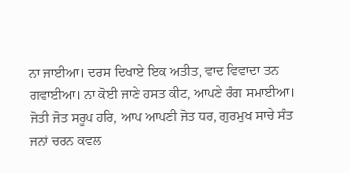ਨਾ ਜਾਈਆ। ਦਰਸ ਦਿਖਾਏ ਇਕ ਅਤੀਤ, ਵਾਦ ਵਿਵਾਦਾ ਤਨ ਗਵਾਈਆ। ਨਾ ਕੋਈ ਜਾਣੇ ਹਸਤ ਕੀਟ, ਆਪਣੇ ਰੰਗ ਸਮਾਈਆ। ਜੋਤੀ ਜੋਤ ਸਰੂਪ ਹਰਿ, ਆਪ ਆਪਣੀ ਜੋਤ ਧਰ, ਗੁਰਮੁਖ ਸਾਚੇ ਸੰਤ ਜਨਾਂ ਚਰਨ ਕਵਲ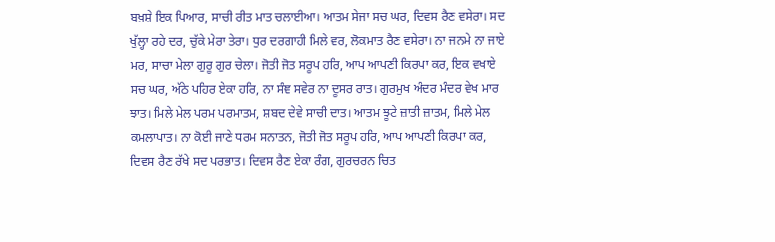ਬਖ਼ਸ਼ੇ ਇਕ ਪਿਆਰ, ਸਾਚੀ ਰੀਤ ਮਾਤ ਚਲਾਈਆ। ਆਤਮ ਸੇਜਾ ਸਚ ਘਰ, ਦਿਵਸ ਰੈਣ ਵਸੇਰਾ। ਸਦ ਖੁੱਲ੍ਹਾ ਰਹੇ ਦਰ, ਚੁੱਕੇ ਮੇਰਾ ਤੇਰਾ। ਧੁਰ ਦਰਗਾਹੀ ਮਿਲੇ ਵਰ, ਲੋਕਮਾਤ ਰੈਣ ਵਸੇਰਾ। ਨਾ ਜਨਮੇ ਨਾ ਜਾਏ ਮਰ, ਸਾਚਾ ਮੇਲਾ ਗੁਰੂ ਗੁਰ ਚੇਲਾ। ਜੋਤੀ ਜੋਤ ਸਰੂਪ ਹਰਿ, ਆਪ ਆਪਣੀ ਕਿਰਪਾ ਕਰ, ਇਕ ਵਖਾਏ ਸਚ ਘਰ, ਅੱਠੇ ਪਹਿਰ ਏਕਾ ਹਰਿ, ਨਾ ਸੰਞ ਸਵੇਰ ਨਾ ਦੂਸਰ ਰਾਤ। ਗੁਰਮੁਖ ਅੰਦਰ ਮੰਦਰ ਵੇਖ ਮਾਰ ਝਾਤ। ਮਿਲੇ ਮੇਲ ਪਰਮ ਪਰਮਾਤਮ, ਸ਼ਬਦ ਦੇਵੇ ਸਾਚੀ ਦਾਤ। ਆਤਮ ਝੂਟੇ ਜ਼ਾਤੀ ਜ਼ਾਤਮ, ਮਿਲੇ ਮੇਲ ਕਮਲਾਪਾਤ। ਨਾ ਕੋਈ ਜਾਣੇ ਧਰਮ ਸਨਾਤਨ, ਜੋਤੀ ਜੋਤ ਸਰੂਪ ਹਰਿ, ਆਪ ਆਪਣੀ ਕਿਰਪਾ ਕਰ, ਦਿਵਸ ਰੈਣ ਰੱਖੇ ਸਦ ਪਰਭਾਤ। ਦਿਵਸ ਰੈਣ ਏਕਾ ਰੰਗ, ਗੁਰਚਰਨ ਚਿਤ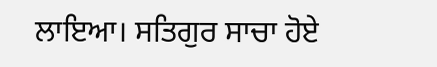ਲਾਇਆ। ਸਤਿਗੁਰ ਸਾਚਾ ਹੋਏ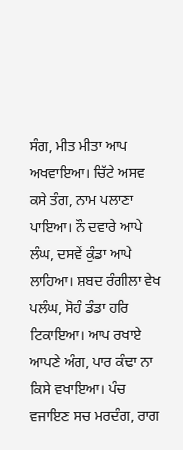ਸੰਗ, ਮੀਤ ਮੀਤਾ ਆਪ ਅਖਵਾਇਆ। ਚਿੱਟੇ ਅਸਵ ਕਸੇ ਤੰਗ, ਨਾਮ ਪਲਾਣਾ ਪਾਇਆ। ਨੌ ਦਵਾਰੇ ਆਪੇ ਲੰਘ, ਦਸਵੇਂ ਕੁੰਡਾ ਆਪੇ ਲਾਹਿਆ। ਸ਼ਬਦ ਰੰਗੀਲਾ ਵੇਖ ਪਲੰਘ, ਸੋਹੰ ਡੰਡਾ ਹਰਿ ਟਿਕਾਇਆ। ਆਪ ਰਖਾਏ ਆਪਣੇ ਅੰਗ, ਪਾਰ ਕੰਢਾ ਨਾ ਕਿਸੇ ਵਖਾਇਆ। ਪੰਚ ਵਜਾਇਣ ਸਚ ਮਰਦੰਗ, ਰਾਗ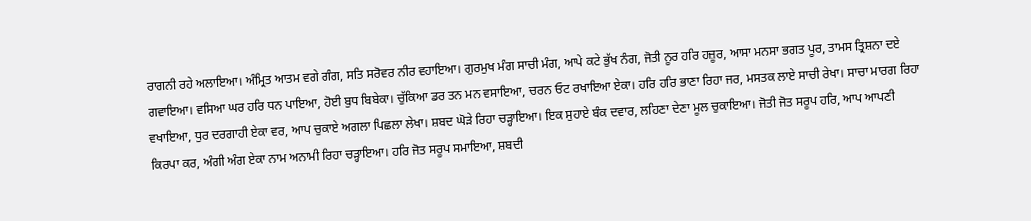ਰਾਗਨੀ ਰਹੇ ਅਲਾਇਆ। ਅੰਮ੍ਰਿਤ ਆਤਮ ਵਗੇ ਗੰਗ, ਸਤਿ ਸਰੋਵਰ ਨੀਰ ਵਹਾਇਆ। ਗੁਰਮੁਖ ਮੰਗ ਸਾਚੀ ਮੰਗ, ਆਪੇ ਕਟੇ ਭੁੱਖ ਨੰਗ, ਜੋਤੀ ਨੂਰ ਹਰਿ ਹਜ਼ੂਰ, ਆਸਾ ਮਨਸਾ ਭਗਤ ਪੂਰ, ਤਾਮਸ ਤ੍ਰਿਸ਼ਨਾ ਦਏ ਗਵਾਇਆ। ਵਸਿਆ ਘਰ ਹਰਿ ਧਨ ਪਾਇਆ, ਹੋਈ ਬੁਧ ਬਿਬੇਕਾ। ਚੁੱਕਿਆ ਡਰ ਤਨ ਮਨ ਵਸਾਇਆ, ਚਰਨ ਓਟ ਰਖਾਇਆ ਏਕਾ। ਹਰਿ ਹਰਿ ਭਾਣਾ ਰਿਹਾ ਜਰ, ਮਸਤਕ ਲਾਏ ਸਾਚੀ ਰੇਖਾ। ਸਾਚਾ ਮਾਰਗ ਰਿਹਾ ਵਖਾਇਆ, ਧੁਰ ਦਰਗਾਹੀ ਏਕਾ ਵਰ, ਆਪ ਚੁਕਾਏ ਅਗਲਾ ਪਿਛਲਾ ਲੇਖਾ। ਸ਼ਬਦ ਘੋੜੇ ਰਿਹਾ ਚੜ੍ਹਾਇਆ। ਇਕ ਸੁਹਾਏ ਬੰਕ ਦਵਾਰ, ਲਹਿਣਾ ਦੇਣਾ ਮੂਲ ਚੁਕਾਇਆ। ਜੋਤੀ ਜੋਤ ਸਰੂਪ ਹਰਿ, ਆਪ ਆਪਣੀ ਕਿਰਪਾ ਕਰ, ਅੰਗੀ ਅੰਗ ਏਕਾ ਨਾਮ ਅਨਾਮੀ ਰਿਹਾ ਚੜ੍ਹਾਇਆ। ਹਰਿ ਜੋਤ ਸਰੂਪ ਸਮਾਇਆ, ਸ਼ਬਦੀ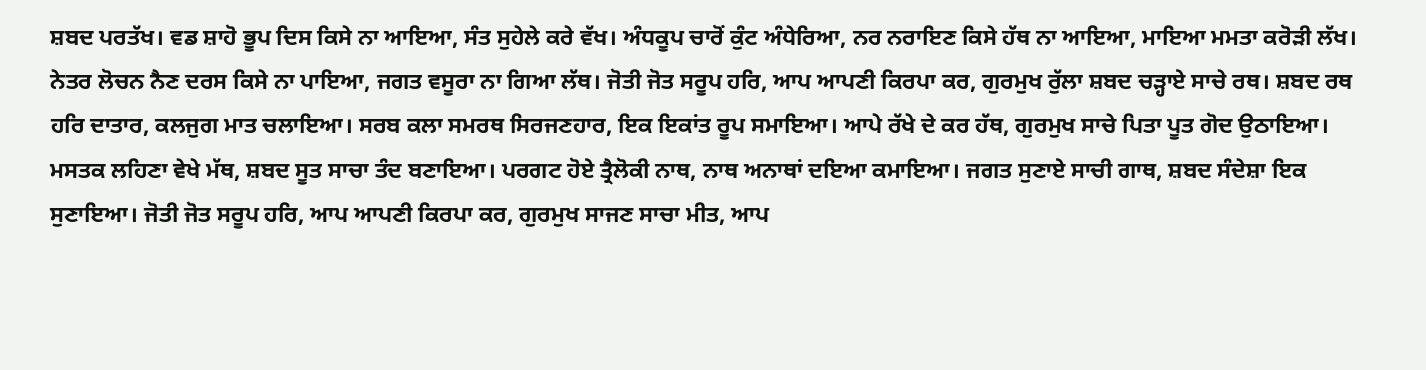ਸ਼ਬਦ ਪਰਤੱਖ। ਵਡ ਸ਼ਾਹੋ ਭੂਪ ਦਿਸ ਕਿਸੇ ਨਾ ਆਇਆ, ਸੰਤ ਸੁਹੇਲੇ ਕਰੇ ਵੱਖ। ਅੰਧਕੂਪ ਚਾਰੋਂ ਕੁੰਟ ਅੰਧੇਰਿਆ, ਨਰ ਨਰਾਇਣ ਕਿਸੇ ਹੱਥ ਨਾ ਆਇਆ, ਮਾਇਆ ਮਮਤਾ ਕਰੋੜੀ ਲੱਖ। ਨੇਤਰ ਲੋਚਨ ਨੈਣ ਦਰਸ ਕਿਸੇ ਨਾ ਪਾਇਆ, ਜਗਤ ਵਸੂਰਾ ਨਾ ਗਿਆ ਲੱਥ। ਜੋਤੀ ਜੋਤ ਸਰੂਪ ਹਰਿ, ਆਪ ਆਪਣੀ ਕਿਰਪਾ ਕਰ, ਗੁਰਮੁਖ ਰੁੱਲਾ ਸ਼ਬਦ ਚੜ੍ਹਾਏ ਸਾਚੇ ਰਥ। ਸ਼ਬਦ ਰਥ ਹਰਿ ਦਾਤਾਰ, ਕਲਜੁਗ ਮਾਤ ਚਲਾਇਆ। ਸਰਬ ਕਲਾ ਸਮਰਥ ਸਿਰਜਣਹਾਰ, ਇਕ ਇਕਾਂਤ ਰੂਪ ਸਮਾਇਆ। ਆਪੇ ਰੱਖੇ ਦੇ ਕਰ ਹੱਥ, ਗੁਰਮੁਖ ਸਾਚੇ ਪਿਤਾ ਪੂਤ ਗੋਦ ਉਠਾਇਆ। ਮਸਤਕ ਲਹਿਣਾ ਵੇਖੇ ਮੱਥ, ਸ਼ਬਦ ਸੂਤ ਸਾਚਾ ਤੰਦ ਬਣਾਇਆ। ਪਰਗਟ ਹੋਏ ਤ੍ਰੈਲੋਕੀ ਨਾਥ, ਨਾਥ ਅਨਾਥਾਂ ਦਇਆ ਕਮਾਇਆ। ਜਗਤ ਸੁਣਾਏ ਸਾਚੀ ਗਾਥ, ਸ਼ਬਦ ਸੰਦੇਸ਼ਾ ਇਕ ਸੁਣਾਇਆ। ਜੋਤੀ ਜੋਤ ਸਰੂਪ ਹਰਿ, ਆਪ ਆਪਣੀ ਕਿਰਪਾ ਕਰ, ਗੁਰਮੁਖ ਸਾਜਣ ਸਾਚਾ ਮੀਤ, ਆਪ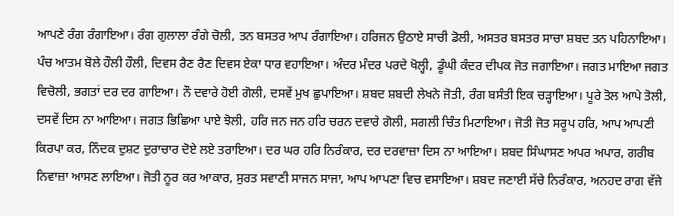ਆਪਣੇ ਰੰਗ ਰੰਗਾਇਆ। ਰੰਗ ਗੁਲਾਲਾ ਰੰਗੇ ਚੋਲੀ, ਤਨ ਬਸਤਰ ਆਪ ਰੰਗਾਇਆ। ਹਰਿਜਨ ਉਠਾਏ ਸਾਚੀ ਡੋਲੀ, ਅਸਤਰ ਬਸਤਰ ਸਾਚਾ ਸ਼ਬਦ ਤਨ ਪਹਿਨਾਇਆ। ਪੰਚ ਆਤਮ ਬੋਲੇ ਹੌਲੀ ਹੌਲੀ, ਦਿਵਸ ਰੈਣ ਰੈਣ ਦਿਵਸ ਏਕਾ ਧਾਰ ਵਹਾਇਆ। ਅੰਦਰ ਮੰਦਰ ਪਰਦੇ ਖੋਲ੍ਹੀ, ਡੂੰਘੀ ਕੰਦਰ ਦੀਪਕ ਜੋਤ ਜਗਾਇਆ। ਜਗਤ ਮਾਇਆ ਜਗਤ ਵਿਚੋਲੀ, ਭਗਤਾਂ ਦਰ ਦਰ ਗਾਇਆ। ਨੌ ਦਵਾਰੇ ਹੋਈ ਗੋਲੀ, ਦਸਵੇਂ ਮੁਖ ਛੁਪਾਇਆ। ਸ਼ਬਦ ਸ਼ਬਦੀ ਲੇਖਨੇ ਜੋਤੀ, ਰੰਗ ਬਸੰਤੀ ਇਕ ਚੜ੍ਹਾਇਆ। ਪੂਰੇ ਤੋਲ ਆਪੇ ਤੋਲੀ, ਦਸਵੇਂ ਦਿਸ ਨਾ ਆਇਆ। ਜਗਤ ਭਿਛਿਆ ਪਾਏ ਝੋਲੀ, ਹਰਿ ਜਨ ਜਨ ਹਰਿ ਚਰਨ ਦਵਾਰੇ ਗੋਲੀ, ਸਗਲੀ ਚਿੰਤ ਮਿਟਾਇਆ। ਜੋਤੀ ਜੋਤ ਸਰੂਪ ਹਰਿ, ਆਪ ਆਪਣੀ ਕਿਰਪਾ ਕਰ, ਨਿੰਦਕ ਦੁਸ਼ਟ ਦੁਰਾਚਾਰ ਦੋਏ ਲਏ ਤਰਾਇਆ। ਦਰ ਘਰ ਹਰਿ ਨਿਰੰਕਾਰ, ਦਰ ਦਰਵਾਜ਼ਾ ਦਿਸ ਨਾ ਆਇਆ। ਸ਼ਬਦ ਸਿੰਘਾਸਣ ਅਪਰ ਅਪਾਰ, ਗਰੀਬ ਨਿਵਾਜ਼ਾ ਆਸਣ ਲਾਇਆ। ਜੋਤੀ ਨੂਰ ਕਰ ਆਕਾਰ, ਸੁਰਤ ਸਵਾਣੀ ਸਾਜਨ ਸਾਜਾ, ਆਪ ਆਪਣਾ ਵਿਚ ਵਸਾਇਆ। ਸ਼ਬਦ ਜਣਾਈ ਸੱਚੇ ਨਿਰੰਕਾਰ, ਅਨਹਦ ਰਾਗ ਵੱਜੇ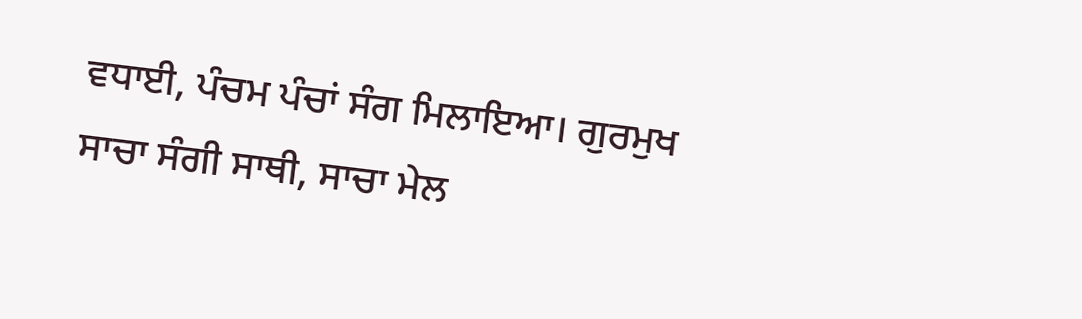ਵਧਾਈ, ਪੰਚਮ ਪੰਚਾਂ ਸੰਗ ਮਿਲਾਇਆ। ਗੁਰਮੁਖ ਸਾਚਾ ਸੰਗੀ ਸਾਥੀ, ਸਾਚਾ ਮੇਲ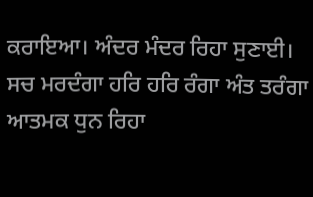ਕਰਾਇਆ। ਅੰਦਰ ਮੰਦਰ ਰਿਹਾ ਸੁਣਾਈ। ਸਚ ਮਰਦੰਗਾ ਹਰਿ ਹਰਿ ਰੰਗਾ ਅੰਤ ਤਰੰਗਾ ਆਤਮਕ ਧੁਨ ਰਿਹਾ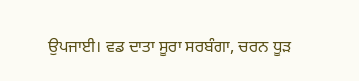ਉਪਜਾਈ। ਵਡ ਦਾਤਾ ਸੂਰਾ ਸਰਬੰਗਾ, ਚਰਨ ਧੂੜ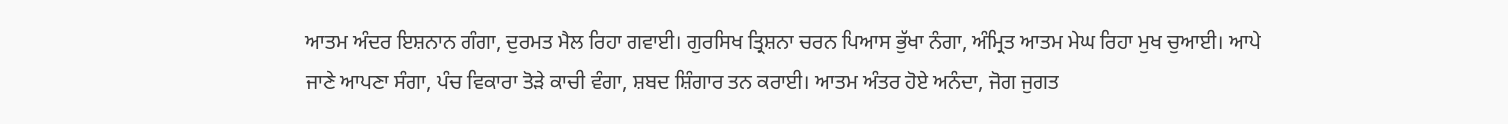ਆਤਮ ਅੰਦਰ ਇਸ਼ਨਾਨ ਗੰਗਾ, ਦੁਰਮਤ ਮੈਲ ਰਿਹਾ ਗਵਾਈ। ਗੁਰਸਿਖ ਤ੍ਰਿਸ਼ਨਾ ਚਰਨ ਪਿਆਸ ਭੁੱਖਾ ਨੰਗਾ, ਅੰਮ੍ਰਿਤ ਆਤਮ ਮੇਘ ਰਿਹਾ ਮੁਖ ਚੁਆਈ। ਆਪੇ ਜਾਣੇ ਆਪਣਾ ਸੰਗਾ, ਪੰਚ ਵਿਕਾਰਾ ਤੋੜੇ ਕਾਚੀ ਵੰਗਾ, ਸ਼ਬਦ ਸ਼ਿੰਗਾਰ ਤਨ ਕਰਾਈ। ਆਤਮ ਅੰਤਰ ਹੋਏ ਅਨੰਦਾ, ਜੋਗ ਜੁਗਤ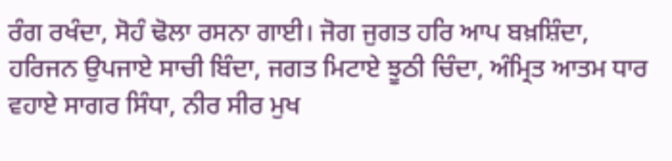ਰੰਗ ਰਖੰਦਾ, ਸੋਹੰ ਢੋਲਾ ਰਸਨਾ ਗਾਈ। ਜੋਗ ਜੁਗਤ ਹਰਿ ਆਪ ਬਖ਼ਸ਼ਿੰਦਾ, ਹਰਿਜਨ ਉਪਜਾਏ ਸਾਚੀ ਬਿੰਦਾ, ਜਗਤ ਮਿਟਾਏ ਝੂਠੀ ਚਿੰਦਾ, ਅੰਮ੍ਰਿਤ ਆਤਮ ਧਾਰ ਵਹਾਏ ਸਾਗਰ ਸਿੰਧਾ, ਨੀਰ ਸੀਰ ਮੁਖ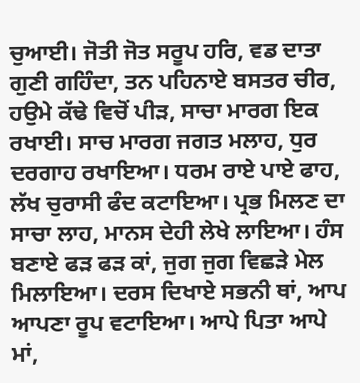ਚੁਆਈ। ਜੋਤੀ ਜੋਤ ਸਰੂਪ ਹਰਿ, ਵਡ ਦਾਤਾ ਗੁਣੀ ਗਹਿੰਦਾ, ਤਨ ਪਹਿਨਾਏ ਬਸਤਰ ਚੀਰ, ਹਉਮੇ ਕੱਢੇ ਵਿਚੋਂ ਪੀੜ, ਸਾਚਾ ਮਾਰਗ ਇਕ ਰਖਾਈ। ਸਾਚ ਮਾਰਗ ਜਗਤ ਮਲਾਹ, ਧੁਰ ਦਰਗਾਹ ਰਖਾਇਆ। ਧਰਮ ਰਾਏ ਪਾਏ ਫਾਹ, ਲੱਖ ਚੁਰਾਸੀ ਫੰਦ ਕਟਾਇਆ। ਪ੍ਰਭ ਮਿਲਣ ਦਾ ਸਾਚਾ ਲਾਹ, ਮਾਨਸ ਦੇਹੀ ਲੇਖੇ ਲਾਇਆ। ਹੰਸ ਬਣਾਏ ਫੜ ਫੜ ਕਾਂ, ਜੁਗ ਜੁਗ ਵਿਛੜੇ ਮੇਲ ਮਿਲਾਇਆ। ਦਰਸ ਦਿਖਾਏ ਸਭਨੀ ਥਾਂ, ਆਪ ਆਪਣਾ ਰੂਪ ਵਟਾਇਆ। ਆਪੇ ਪਿਤਾ ਆਪੇ ਮਾਂ,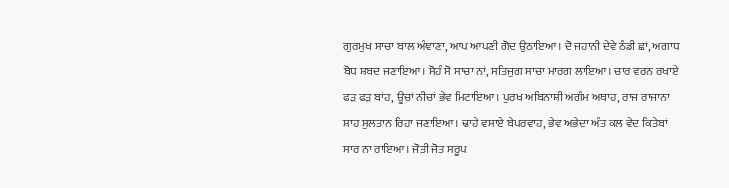ਗੁਰਮੁਖ ਸਾਚਾ ਬਾਲ ਅੰਞਾਣਾ, ਆਪ ਆਪਣੀ ਗੋਦ ਉਠਾਇਆ। ਦੋ ਜਹਾਨੀ ਦੇਵੇ ਠੰਡੀ ਛਾਂ, ਅਗਾਧ ਬੋਧ ਸ਼ਬਦ ਜਣਾਇਆ। ਸੋਹੰ ਸੋ ਸਾਚਾ ਨਾਂ, ਸਤਿਜੁਗ ਸਾਚਾ ਮਾਰਗ ਲਾਇਆ। ਚਾਰ ਵਰਨ ਰਖਾਏ ਫੜ ਫੜ ਬਾਂਹ, ਊਚਾਂ ਨੀਚਾਂ ਭੇਵ ਮਿਟਾਇਆ। ਪੁਰਖ ਅਬਿਨਾਸ਼ੀ ਅਗੰਮ ਅਥਾਹ, ਰਾਜ ਰਾਜਾਨਾ ਸ਼ਾਹ ਸੁਲਤਾਨ ਰਿਹਾ ਜਣਾਇਆ। ਢਾਹੇ ਵਸਾਏ ਬੇਪਰਵਾਹ, ਭੇਵ ਅਭੇਦਾ ਅੰਤ ਕਲ ਵੇਦ ਕਿਤੇਬਾਂ ਸਾਰ ਨਾ ਰਾਇਆ। ਜੋਤੀ ਜੋਤ ਸਰੂਪ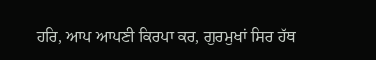ਹਰਿ, ਆਪ ਆਪਣੀ ਕਿਰਪਾ ਕਰ, ਗੁਰਮੁਖਾਂ ਸਿਰ ਹੱਥ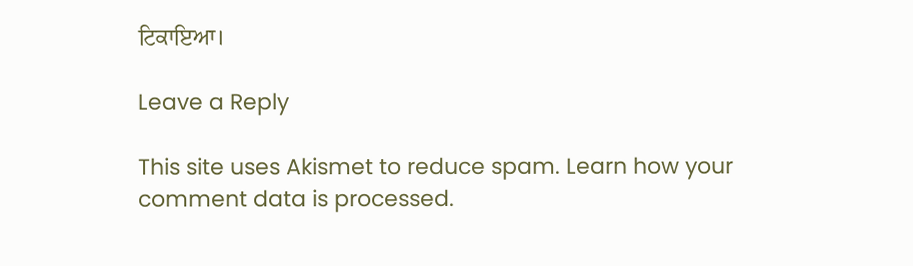ਟਿਕਾਇਆ।

Leave a Reply

This site uses Akismet to reduce spam. Learn how your comment data is processed.